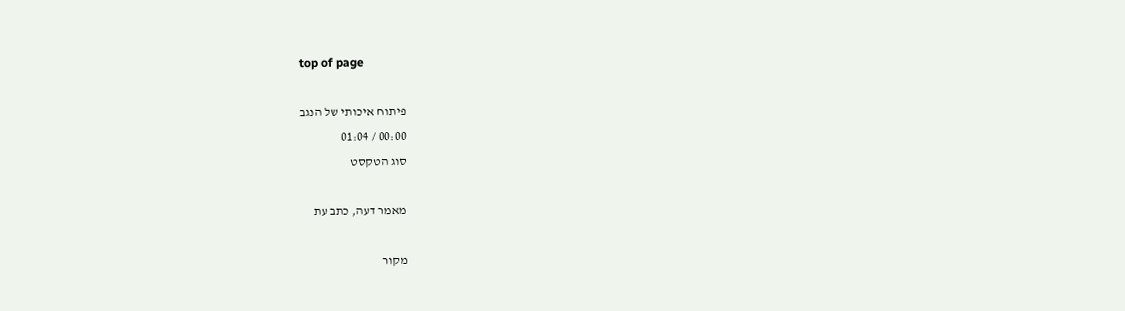top of page

פיתוח איכותי של הנגב
00:00 / 01:04
סוג הטקסט

מאמר דעה, כתב עת

מקור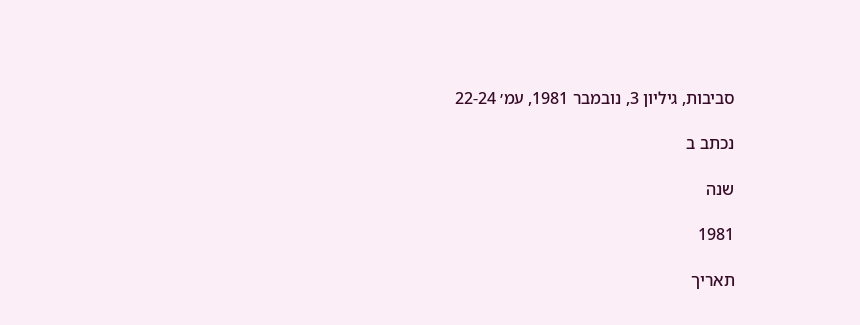סביבות, גיליון 3, נובמבר 1981, עמ׳ 22-24

נכתב ב

שנה

1981

תאריך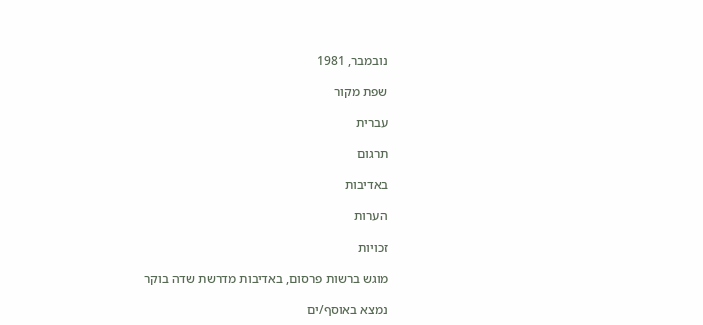נובמבר, 1981

שפת מקור

עברית

תרגום

באדיבות

הערות

זכויות

מוגש ברשות פרסום, באדיבות מדרשת שדה בוקר

נמצא באוסף/ים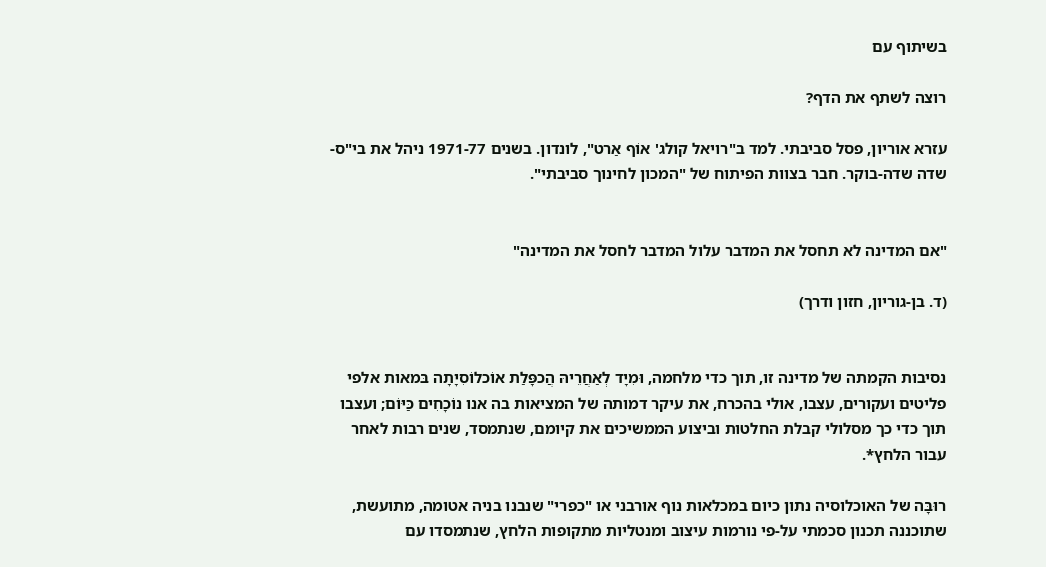בשיתוף עם

רוצה לשתף את הדף?

עזרא אוריון, פסל סביבתי. למד ב"רויאל קולג' אוֹף אַרט", לונדון. בשנים 1971-77 ניהל את בי"ס-שדה שדה-בוקר. חבר בצוות הפיתוח של "המכון לחינוך סביבתי".


"אם המדינה לא תחסל את המדבר עלול המדבר לחסל את המדינה"

(ד. בן-גוריון, חזון ודרך)


נסיבות הקמתה של מדינה זו, תוך כדי מלחמה, וּמִיָד לְאַחֲרֵיהּ הֲכפָּלַת אוֹכלוֹסִיָתָה בּמאות אלפי פליטים ועקורים, עצבו, אולי בהכרח, את עיקר דמותה של המציאות בה אנו נוֹכָחִים כַּיּוֹם; ועצבו תוך כדי כך מסלולי קבלת החלטות וביצוע הממשיכים את קיומם, שנתמסד, שנים רבות לאחר עבור הלחץ*.

רוּבָּה של האוכלוסיה נתון כיום במכלאות נוף אורבני או "כפרי" שנבנו בניה אטומה, מתועשת, שתוכננה תכנון סכמתי על-פי נורמות עיצוב ומנטליות מתקופות הלחץ, שנתמסדו עם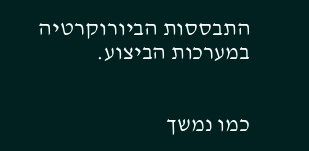התבססות הביורוקרטיה במערכות הביצוע.


כמו נמשך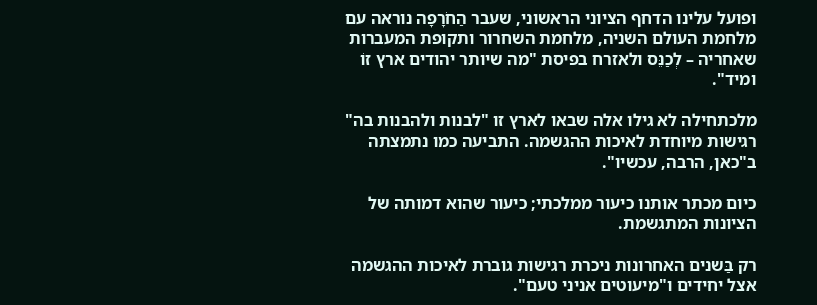ופועל עלינו הדחף הציוני הראשוני, שעבר הַחֹרָפָה נוראה עם מלחמת העולם השניה, מלחמת השחרור ותקופת המעברות שאחריה – לְכַנֵּס ולאזרח בפיסת "מה שיותר יהודים ארץ זוֹ ומיד".

מלכתחילה לא גילו אלה שבאו לארץ זו "לבנות ולהבנות בה" רגישות מיוחדת לאיכות ההגשמה. התביעה כמו נתמצתה ב"כאן, הרבה, עכשיו".

כיום מכתר אותנו כיעור ממלכתי; כיעור שהוא דמותה של הציונות המתגשמת.

רק בַּשנים האחרונות ניכרת רגישות גוברת לאיכות ההגשמה אצל יחידים ו"מיעוטים אניני טעם".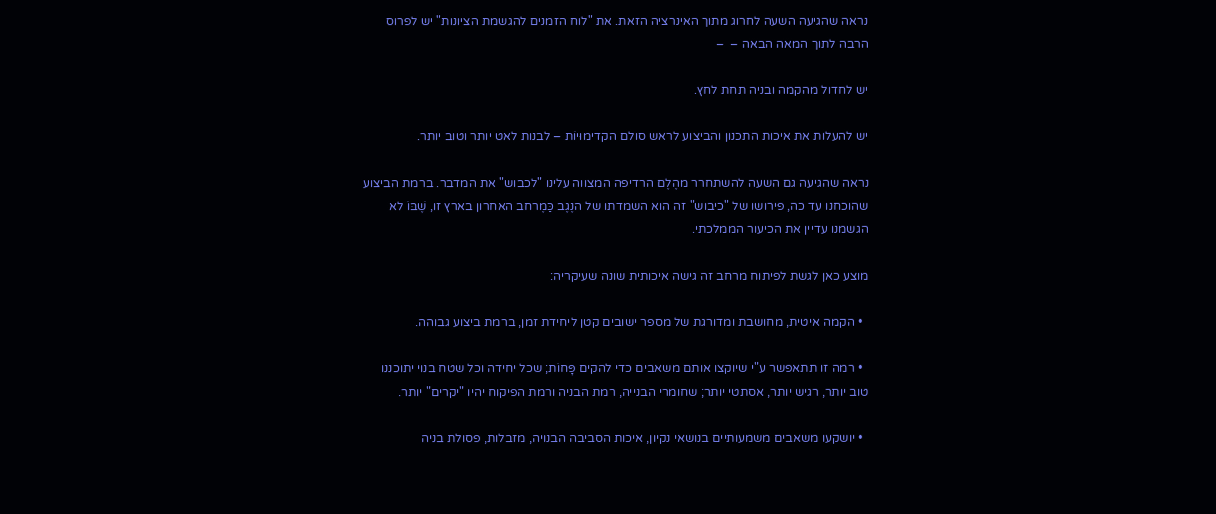נראה שהגיעה השעה לחרוג מתוך האינרציה הזאת. את "לוח הזמנים להגשמת הציונות" יש לפרוס הרבה לתוך המאה הבאה –  –

יש לחדול מהקמה ובניה תחת לחץ.

יש להעלות את איכות התכנון והביצוע לראש סולם הקדימוּיוֹת – לבנות לאט יותר וטוב יותר.

נראה שהגיעה גם השעה להשתחרר מהֶלֶם הרדיפה המצווה עלינו "לכבוש" את המדבר. ברמת הביצוע שהוכחנו עד כה, פירושו של "כיבוש" זה הוא השמדתו של הנֶגֶב כַּמֶרחב האחרון בארץ זו, שֶׁבּוֹ לא הגשמנו עדיין את הכיעור הממלכתי.

מוצע כאן לגשת לפיתוח מרחב זה גישה איכותית שונה שעיקריה:

  • הקמה איטית, מחושבת ומדורגת של מספר ישובים קטן ליחידת זמן, ברמת ביצוע גבוהה.

  • רמה זו תתאפשר ע"י שיוקצו אותם משאבים כדי להקים פָּחוֹת; שכל יחידה וכל שטח בנוי יתוכננו טוב יותר, רגיש יותר, אסתטי יותר; שחומרי הבנייה, רמת הבניה ורמת הפיקוח יהיו "יקרים" יותר.

  • יושקעו משאבים משמעותיים בנושאי נקיון, איכות הסביבה הבנויה, מזבלות, פסולת בניה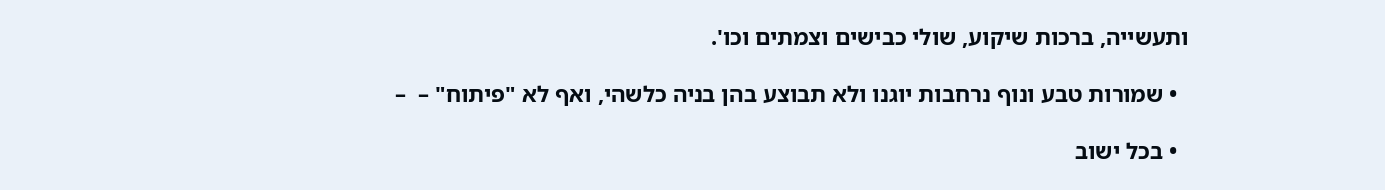ותעשייה, ברכות שיקוע, שולי כבישים וצמתים וכו'.

  • שמורות טבע ונוף נרחבות יוגנו ולא תבוצע בהן בניה כלשהי, ואף לא "פיתוח" –  –

  • בכל ישוב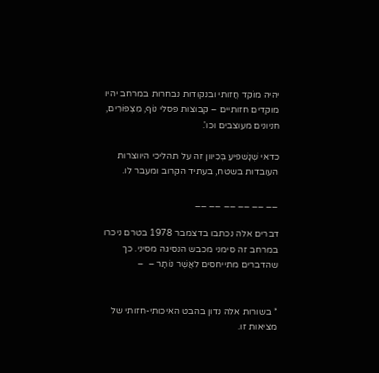יהיה מוֹקֵד חֲזותי ובנקודות נבחרות במרחב יהיו מוקדים חזותיים – קבוצות פסלי נוֹף, מִצְפּוֹרִים, חניונים מעוצבים וכו'.

כדאי שְׁנָשׁפיעַ בְּכִיוון זה על תהליכי היווצרות העובדות בשטח, בעתיד הקרוב ומעבר לו.

__ __ __ __ __ __

דברים אלה נכתבו בדצמבר 1978 בטרם ניכרו במרחב זה סימני מכבש הנסיגה מסיני. כך שהדברים מתייחסים לאֲשֶׁר נוֹתָר –  –


* בשורות אלה נדון בהבט האיכותי-חזותי של מציאות זו.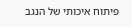פיתוח איכותי של הנגב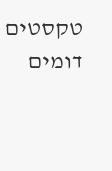טקסטים דומים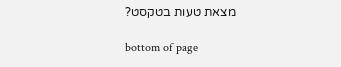מצאת טעות בטקסט?

bottom of page